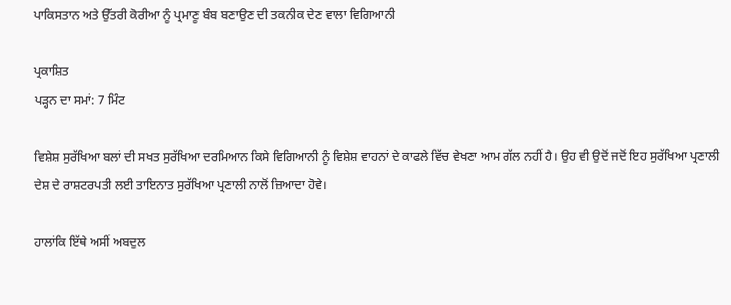ਪਾਕਿਸਤਾਨ ਅਤੇ ਉੱਤਰੀ ਕੋਰੀਆ ਨੂੰ ਪ੍ਰਮਾਣੂ ਬੰਬ ਬਣਾਉਣ ਦੀ ਤਕਨੀਕ ਦੇਣ ਵਾਲਾ ਵਿਗਿਆਨੀ

ਪ੍ਰਕਾਸ਼ਿਤ
ਪੜ੍ਹਨ ਦਾ ਸਮਾਂ: 7 ਮਿੰਟ

ਵਿਸ਼ੇਸ਼ ਸੁਰੱਖਿਆ ਬਲਾਂ ਦੀ ਸਖਤ ਸੁਰੱਖਿਆ ਦਰਮਿਆਨ ਕਿਸੇ ਵਿਗਿਆਨੀ ਨੂੰ ਵਿਸ਼ੇਸ਼ ਵਾਹਨਾਂ ਦੇ ਕਾਫਲੇ ਵਿੱਚ ਵੇਖਣਾ ਆਮ ਗੱਲ ਨਹੀਂ ਹੈ। ਉਹ ਵੀ ਉਦੋਂ ਜਦੋਂ ਇਹ ਸੁਰੱਖਿਆ ਪ੍ਰਣਾਲੀ ਦੇਸ਼ ਦੇ ਰਾਸ਼ਟਰਪਤੀ ਲਈ ਤਾਇਨਾਤ ਸੁਰੱਖਿਆ ਪ੍ਰਣਾਲੀ ਨਾਲੋਂ ਜ਼ਿਆਦਾ ਹੋਵੇ।

ਹਾਲਾਂਕਿ ਇੱਥੇ ਅਸੀਂ ਅਬਦੁਲ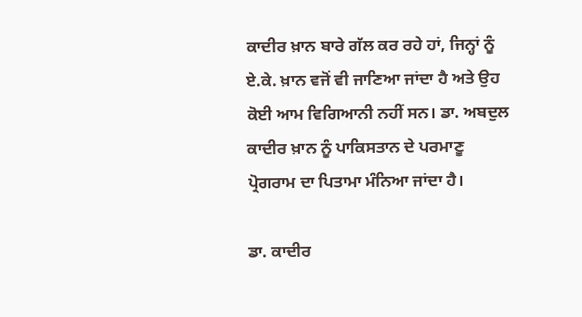ਕਾਦੀਰ ਖ਼ਾਨ ਬਾਰੇ ਗੱਲ ਕਰ ਰਹੇ ਹਾਂ, ਜਿਨ੍ਹਾਂ ਨੂੰ ਏ.ਕੇ. ਖ਼ਾਨ ਵਜੋਂ ਵੀ ਜਾਣਿਆ ਜਾਂਦਾ ਹੈ ਅਤੇ ਉਹ ਕੋਈ ਆਮ ਵਿਗਿਆਨੀ ਨਹੀਂ ਸਨ। ਡਾ. ਅਬਦੁਲ ਕਾਦੀਰ ਖ਼ਾਨ ਨੂੰ ਪਾਕਿਸਤਾਨ ਦੇ ਪਰਮਾਣੂ ਪ੍ਰੋਗਰਾਮ ਦਾ ਪਿਤਾਮਾ ਮੰਨਿਆ ਜਾਂਦਾ ਹੈ।

ਡਾ. ਕਾਦੀਰ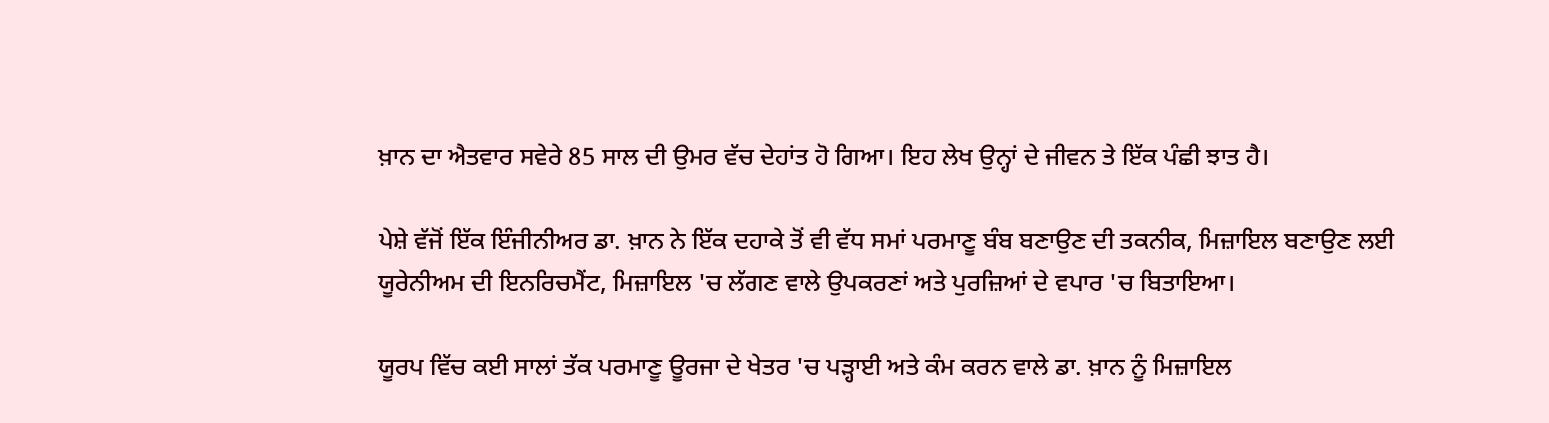ਖ਼ਾਨ ਦਾ ਐਤਵਾਰ ਸਵੇਰੇ 85 ਸਾਲ ਦੀ ਉਮਰ ਵੱਚ ਦੇਹਾਂਤ ਹੋ ਗਿਆ। ਇਹ ਲੇਖ ਉਨ੍ਹਾਂ ਦੇ ਜੀਵਨ ਤੇ ਇੱਕ ਪੰਛੀ ਝਾਤ ਹੈ।

ਪੇਸ਼ੇ ਵੱਜੋਂ ਇੱਕ ਇੰਜੀਨੀਅਰ ਡਾ. ਖ਼ਾਨ ਨੇ ਇੱਕ ਦਹਾਕੇ ਤੋਂ ਵੀ ਵੱਧ ਸਮਾਂ ਪਰਮਾਣੂ ਬੰਬ ਬਣਾਉਣ ਦੀ ਤਕਨੀਕ, ਮਿਜ਼ਾਇਲ ਬਣਾਉਣ ਲਈ ਯੂਰੇਨੀਅਮ ਦੀ ਇਨਰਿਚਮੈਂਟ, ਮਿਜ਼ਾਇਲ 'ਚ ਲੱਗਣ ਵਾਲੇ ਉਪਕਰਣਾਂ ਅਤੇ ਪੁਰਜ਼ਿਆਂ ਦੇ ਵਪਾਰ 'ਚ ਬਿਤਾਇਆ।

ਯੂਰਪ ਵਿੱਚ ਕਈ ਸਾਲਾਂ ਤੱਕ ਪਰਮਾਣੂ ਊਰਜਾ ਦੇ ਖੇਤਰ 'ਚ ਪੜ੍ਹਾਈ ਅਤੇ ਕੰਮ ਕਰਨ ਵਾਲੇ ਡਾ. ਖ਼ਾਨ ਨੂੰ ਮਿਜ਼ਾਇਲ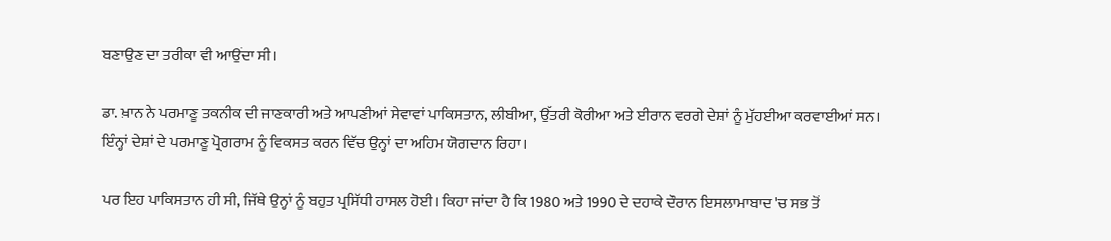ਬਣਾਉਣ ਦਾ ਤਰੀਕਾ ਵੀ ਆਉਂਦਾ ਸੀ।

ਡਾ. ਖ਼ਾਨ ਨੇ ਪਰਮਾਣੂ ਤਕਨੀਕ ਦੀ ਜਾਣਕਾਰੀ ਅਤੇ ਆਪਣੀਆਂ ਸੇਵਾਵਾਂ ਪਾਕਿਸਤਾਨ, ਲੀਬੀਆ, ਉੱਤਰੀ ਕੋਰੀਆ ਅਤੇ ਈਰਾਨ ਵਰਗੇ ਦੇਸ਼ਾਂ ਨੂੰ ਮੁੱਹਈਆ ਕਰਵਾਈਆਂ ਸਨ। ਇੰਨ੍ਹਾਂ ਦੇਸ਼ਾਂ ਦੇ ਪਰਮਾਣੂ ਪ੍ਰੋਗਰਾਮ ਨੂੰ ਵਿਕਸਤ ਕਰਨ ਵਿੱਚ ਉਨ੍ਹਾਂ ਦਾ ਅਹਿਮ ਯੋਗਦਾਨ ਰਿਹਾ।

ਪਰ ਇਹ ਪਾਕਿਸਤਾਨ ਹੀ ਸੀ, ਜਿੱਥੇ ਉਨ੍ਹਾਂ ਨੂੰ ਬਹੁਤ ਪ੍ਰਸਿੱਧੀ ਹਾਸਲ ਹੋਈ। ਕਿਹਾ ਜਾਂਦਾ ਹੈ ਕਿ 1980 ਅਤੇ 1990 ਦੇ ਦਹਾਕੇ ਦੌਰਾਨ ਇਸਲਾਮਾਬਾਦ 'ਚ ਸਭ ਤੋਂ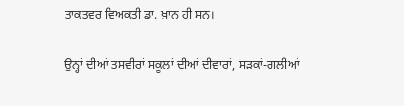ਤਾਕਤਵਰ ਵਿਅਕਤੀ ਡਾ. ਖ਼ਾਨ ਹੀ ਸਨ।

ਉਨ੍ਹਾਂ ਦੀਆਂ ਤਸਵੀਰਾਂ ਸਕੂਲਾਂ ਦੀਆਂ ਦੀਵਾਰਾਂ, ਸੜਕਾਂ-ਗਲੀਆਂ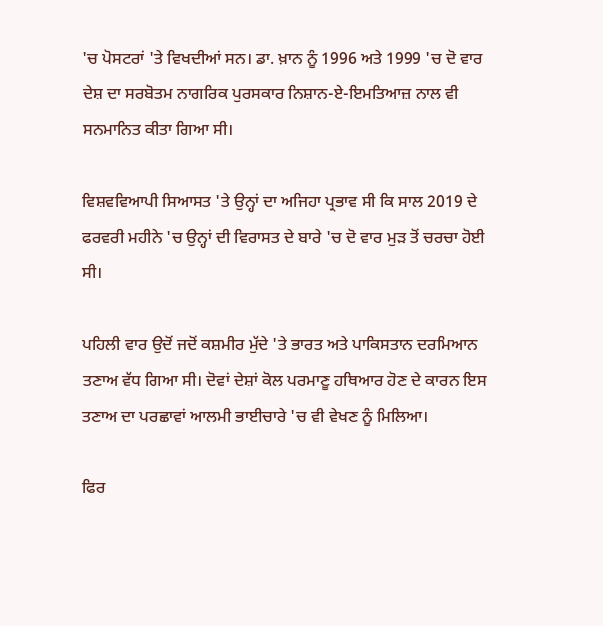'ਚ ਪੋਸਟਰਾਂ 'ਤੇ ਵਿਖਦੀਆਂ ਸਨ। ਡਾ. ਖ਼ਾਨ ਨੂੰ 1996 ਅਤੇ 1999 'ਚ ਦੋ ਵਾਰ ਦੇਸ਼ ਦਾ ਸਰਬੋਤਮ ਨਾਗਰਿਕ ਪੁਰਸਕਾਰ ਨਿਸ਼ਾਨ-ਏ-ਇਮਤਿਆਜ਼ ਨਾਲ ਵੀ ਸਨਮਾਨਿਤ ਕੀਤਾ ਗਿਆ ਸੀ।

ਵਿਸ਼ਵਵਿਆਪੀ ਸਿਆਸਤ 'ਤੇ ਉਨ੍ਹਾਂ ਦਾ ਅਜਿਹਾ ਪ੍ਰਭਾਵ ਸੀ ਕਿ ਸਾਲ 2019 ਦੇ ਫਰਵਰੀ ਮਹੀਨੇ 'ਚ ਉਨ੍ਹਾਂ ਦੀ ਵਿਰਾਸਤ ਦੇ ਬਾਰੇ 'ਚ ਦੋ ਵਾਰ ਮੁੜ ਤੋਂ ਚਰਚਾ ਹੋਈ ਸੀ।

ਪਹਿਲੀ ਵਾਰ ਉਦੋਂ ਜਦੋਂ ਕਸ਼ਮੀਰ ਮੁੱਦੇ 'ਤੇ ਭਾਰਤ ਅਤੇ ਪਾਕਿਸਤਾਨ ਦਰਮਿਆਨ ਤਣਾਅ ਵੱਧ ਗਿਆ ਸੀ। ਦੋਵਾਂ ਦੇਸ਼ਾਂ ਕੋਲ ਪਰਮਾਣੂ ਹਥਿਆਰ ਹੋਣ ਦੇ ਕਾਰਨ ਇਸ ਤਣਾਅ ਦਾ ਪਰਛਾਵਾਂ ਆਲਮੀ ਭਾਈਚਾਰੇ 'ਚ ਵੀ ਵੇਖਣ ਨੂੰ ਮਿਲਿਆ।

ਫਿਰ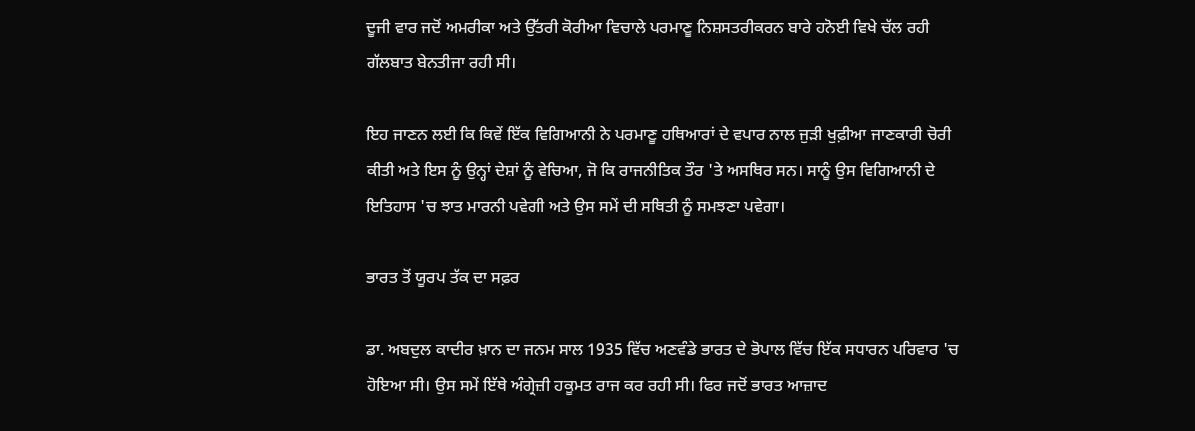ਦੂਜੀ ਵਾਰ ਜਦੋਂ ਅਮਰੀਕਾ ਅਤੇ ਉੱਤਰੀ ਕੋਰੀਆ ਵਿਚਾਲੇ ਪਰਮਾਣੂ ਨਿਸ਼ਸਤਰੀਕਰਨ ਬਾਰੇ ਹਨੋਈ ਵਿਖੇ ਚੱਲ ਰਹੀ ਗੱਲਬਾਤ ਬੇਨਤੀਜਾ ਰਹੀ ਸੀ।

ਇਹ ਜਾਣਨ ਲਈ ਕਿ ਕਿਵੇਂ ਇੱਕ ਵਿਗਿਆਨੀ ਨੇ ਪਰਮਾਣੂ ਹਥਿਆਰਾਂ ਦੇ ਵਪਾਰ ਨਾਲ ਜੁੜੀ ਖੁਫ਼ੀਆ ਜਾਣਕਾਰੀ ਚੋਰੀ ਕੀਤੀ ਅਤੇ ਇਸ ਨੂੰ ਉਨ੍ਹਾਂ ਦੇਸ਼ਾਂ ਨੂੰ ਵੇਚਿਆ, ਜੋ ਕਿ ਰਾਜਨੀਤਿਕ ਤੌਰ 'ਤੇ ਅਸਥਿਰ ਸਨ। ਸਾਨੂੰ ਉਸ ਵਿਗਿਆਨੀ ਦੇ ਇਤਿਹਾਸ 'ਚ ਝਾਤ ਮਾਰਨੀ ਪਵੇਗੀ ਅਤੇ ਉਸ ਸਮੇਂ ਦੀ ਸਥਿਤੀ ਨੂੰ ਸਮਝਣਾ ਪਵੇਗਾ।

ਭਾਰਤ ਤੋਂ ਯੂਰਪ ਤੱਕ ਦਾ ਸਫ਼ਰ

ਡਾ. ਅਬਦੁਲ ਕਾਦੀਰ ਖ਼ਾਨ ਦਾ ਜਨਮ ਸਾਲ 1935 ਵਿੱਚ ਅਣਵੰਡੇ ਭਾਰਤ ਦੇ ਭੋਪਾਲ ਵਿੱਚ ਇੱਕ ਸਧਾਰਨ ਪਰਿਵਾਰ 'ਚ ਹੋਇਆ ਸੀ। ਉਸ ਸਮੇਂ ਇੱਥੇ ਅੰਗ੍ਰੇਜ਼ੀ ਹਕੂਮਤ ਰਾਜ ਕਰ ਰਹੀ ਸੀ। ਫਿਰ ਜਦੋਂ ਭਾਰਤ ਆਜ਼ਾਦ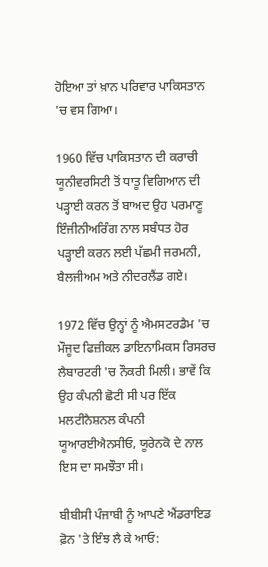ਹੋਇਆ ਤਾਂ ਖ਼ਾਨ ਪਰਿਵਾਰ ਪਾਕਿਸਤਾਨ 'ਚ ਵਸ ਗਿਆ।

1960 ਵਿੱਚ ਪਾਕਿਸਤਾਨ ਦੀ ਕਰਾਚੀ ਯੂਨੀਵਰਸਿਟੀ ਤੋਂ ਧਾਤੂ ਵਿਗਿਆਨ ਦੀ ਪੜ੍ਹਾਈ ਕਰਨ ਤੋਂ ਬਾਅਦ ਉਹ ਪਰਮਾਣੂ ਇੰਜੀਨੀਅਰਿੰਗ ਨਾਲ ਸਬੰਧਤ ਹੋਰ ਪੜ੍ਹਾਈ ਕਰਨ ਲਈ ਪੱਛਮੀ ਜਰਮਨੀ, ਬੈਲਜੀਅਮ ਅਤੇ ਨੀਦਰਲੈਂਡ ਗਏ।

1972 ਵਿੱਚ ਉਨ੍ਹਾਂ ਨੂੰ ਐਮਸਟਰਡੈਮ 'ਚ ਮੌਜੂਦ ਫਿਜ਼ੀਕਲ ਡਾਇਨਾਮਿਕਸ ਰਿਸਰਚ ਲੈਬਾਰਟਰੀ 'ਚ ਨੌਕਰੀ ਮਿਲੀ। ਭਾਵੇਂ ਕਿ ਉਹ ਕੰਪਨੀ ਛੋਟੀ ਸੀ ਪਰ ਇੱਕ ਮਲਟੀਨੈਸ਼ਨਲ ਕੰਪਨੀ ਯੂਆਰਈਐਨਸੀਓ, ਯੂਰੇਨਕੋ ਦੇ ਨਾਲ ਇਸ ਦਾ ਸਮਝੌਤਾ ਸੀ।

ਬੀਬੀਸੀ ਪੰਜਾਬੀ ਨੂੰ ਆਪਣੇ ਐਂਡਰਾਇਡ ਫ਼ੋਨ 'ਤੇ ਇੰਝ ਲੈ ਕੇ ਆਓ: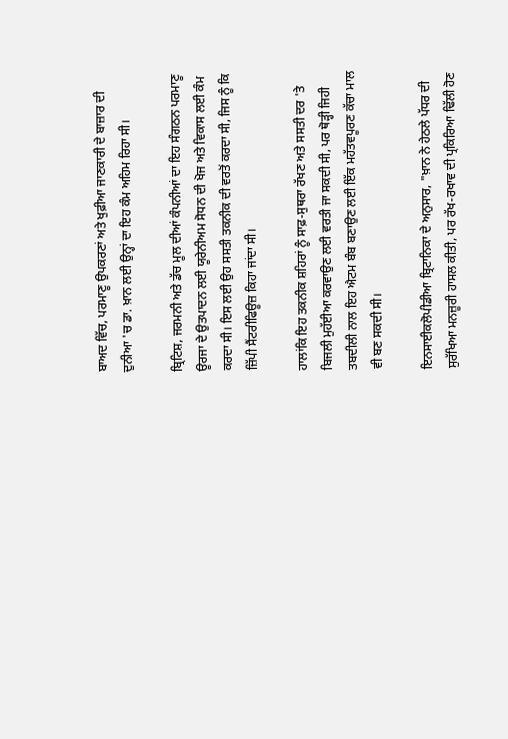ਬਾਅਦ ਵਿੱਚ, ਪਰਮਾਣੂ ਉਪਕਰਣਾਂ ਅਤੇ ਖੁਫ਼ੀਆ ਜਾਣਕਾਰੀ ਦੇ ਬਾਜ਼ਾਰ ਦੀ ਦੁਨੀਆ 'ਚ ਡਾ. ਖ਼ਾਨ ਲਈ ਉਨ੍ਹਾਂ ਦਾ ਇਹ ਕੰਮ ਅਹਿਮ ਰਿਹਾ ਸੀ।

ਬ੍ਰਿਟਿਸ਼, ਜਰਮਨੀ ਅਤੇ ਡੱਚ ਮੂਲ ਦੀਆਂ ਕੰਪਨੀਆਂ ਦਾ ਇਹ ਸੰਗਠਨ ਪਰਮਾਣੂ ਊਰਜਾ ਦੇ ਉਤਪਾਦਨ ਲਈ ਯੂਰੇਨੀਅਮ ਸੋਧਨ ਦੀ ਖੋਜ ਅਤੇ ਵਿਕਾਸ ਲਈ ਕੰਮ ਕਰਦਾ ਸੀ। ਇਸ ਲਈ ਉਹ ਸਸਤੀ ਤਕਨੀਕ ਦੀ ਵਰਤੋਂ ਕਰਦਾ ਸੀ, ਜਿਸ ਨੂੰ ਕਿ ਜ਼ਿੱਪੀ ਸੈਂਟਰੀਫਿਊਜ਼ ਕਿਹਾ ਜਾਂਦਾ ਸੀ।

ਹਾਲਾਂਕਿ ਇਹ ਤਕਨੀਕ ਸ਼ਹਿਰਾਂ ਨੂੰ ਸਾਫ਼-ਸੁਥਰਾ ਰੱਖਣ ਅਤੇ ਸਸਤੀ ਦਰ 'ਤੇ ਬਿਜਲੀ ਮੁਹੱਈਆ ਕਰਵਾਉਣ ਲਈ ਵਰਤੀ ਜਾ ਸਕਦੀ ਸੀ, ਪਰ ਥੋੜ੍ਹੀ ਜਿਹੀ ਤਬਦੀਲੀ ਨਾਲ ਇਹ ਐਟਮ ਬੰਬ ਬਣਾਉਣ ਲਈ ਇੱਕ ਮਹੱਤਵਪੂਰਣ ਕੱਚਾ ਮਾਲ ਵੀ ਬਣ ਸਕਦੀ ਸੀ।

ਇਨਸਾਈਕਲੋਪੀਡੀਆ ਬ੍ਰਿਟਾਨਿਕਾ ਦੇ ਅਨੁਸਾਰ, "ਖ਼ਾਨ ਨੇ ਹੇਠਲੇ ਪੱਧਰ ਦੀ ਸੁਰੱਖਿਆ ਮਨਜ਼ੂਰੀ ਹਾਸਲ ਕੀਤੀ, ਪਰ ਰੱਖ-ਰਖਾਵ ਦੀ ਪ੍ਰਕਿਰਿਆ ਢਿੱਲੀ ਹੋਣ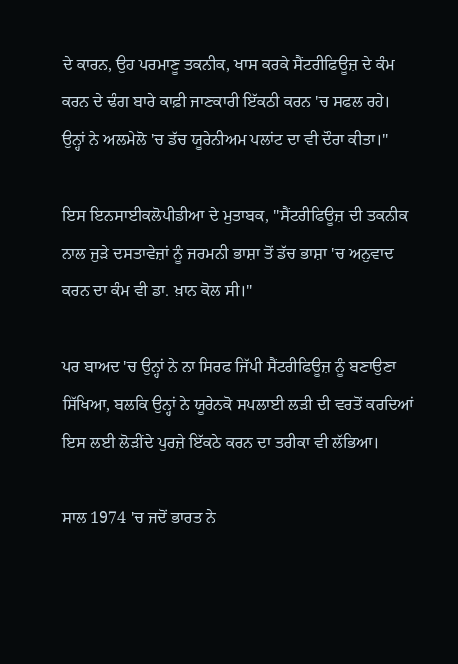ਦੇ ਕਾਰਨ, ਉਹ ਪਰਮਾਣੂ ਤਕਨੀਕ, ਖਾਸ ਕਰਕੇ ਸੈਂਟਰੀਫਿਊਜ਼ ਦੇ ਕੰਮ ਕਰਨ ਦੇ ਢੰਗ ਬਾਰੇ ਕਾਫ਼ੀ ਜਾਣਕਾਰੀ ਇੱਕਠੀ ਕਰਨ 'ਚ ਸਫਲ ਰਹੇ। ਉਨ੍ਹਾਂ ਨੇ ਅਲਮੇਲੋ 'ਚ ਡੱਚ ਯੂਰੇਨੀਅਮ ਪਲਾਂਟ ਦਾ ਵੀ ਦੌਰਾ ਕੀਤਾ।"

ਇਸ ਇਨਸਾਈਕਲੋਪੀਡੀਆ ਦੇ ਮੁਤਾਬਕ, "ਸੈਂਟਰੀਫਿਊਜ਼ ਦੀ ਤਕਨੀਕ ਨਾਲ ਜੁੜੇ ਦਸਤਾਵੇਜ਼ਾਂ ਨੂੰ ਜਰਮਨੀ ਭਾਸ਼ਾ ਤੋਂ ਡੱਚ ਭਾਸ਼ਾ 'ਚ ਅਨੁਵਾਦ ਕਰਨ ਦਾ ਕੰਮ ਵੀ ਡਾ. ਖ਼ਾਨ ਕੋਲ ਸੀ।"

ਪਰ ਬਾਅਦ 'ਚ ਉਨ੍ਹਾਂ ਨੇ ਨਾ ਸਿਰਫ ਜਿੱਪੀ ਸੈਂਟਰੀਫਿਊਜ਼ ਨੂੰ ਬਣਾਉਣਾ ਸਿੱਖਿਆ, ਬਲਕਿ ਉਨ੍ਹਾਂ ਨੇ ਯੂਰੇਨਕੋ ਸਪਲਾਈ ਲੜੀ ਦੀ ਵਰਤੋਂ ਕਰਦਿਆਂ ਇਸ ਲਈ ਲੋੜੀਂਦੇ ਪੁਰਜ਼ੇ ਇੱਕਠੇ ਕਰਨ ਦਾ ਤਰੀਕਾ ਵੀ ਲੱਭਿਆ।

ਸਾਲ 1974 'ਚ ਜਦੋਂ ਭਾਰਤ ਨੇ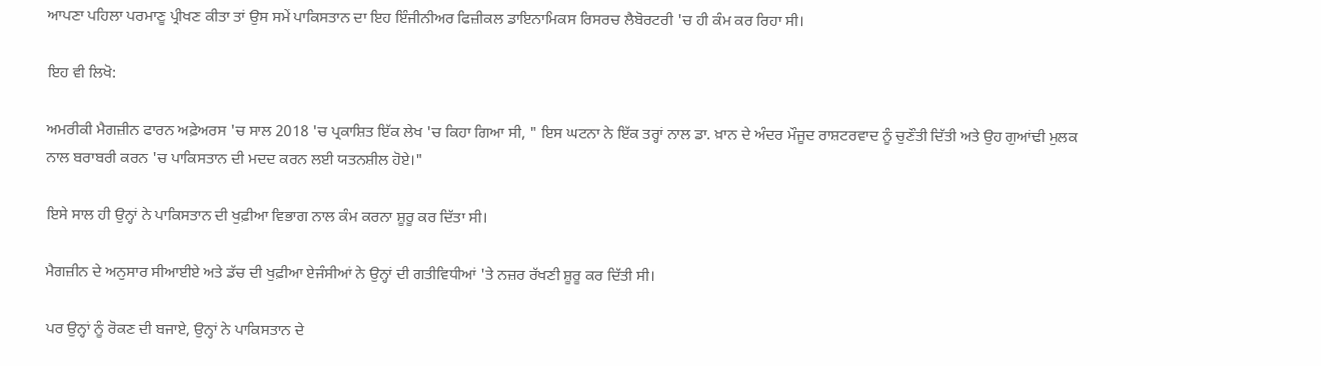ਆਪਣਾ ਪਹਿਲਾ ਪਰਮਾਣੂ ਪ੍ਰੀਖਣ ਕੀਤਾ ਤਾਂ ਉਸ ਸਮੇਂ ਪਾਕਿਸਤਾਨ ਦਾ ਇਹ ਇੰਜੀਨੀਅਰ ਫਿਜ਼ੀਕਲ ਡਾਇਨਾਮਿਕਸ ਰਿਸਰਚ ਲੈਬੋਰਟਰੀ 'ਚ ਹੀ ਕੰਮ ਕਰ ਰਿਹਾ ਸੀ।

ਇਹ ਵੀ ਲਿਖੋ:

ਅਮਰੀਕੀ ਮੈਗਜ਼ੀਨ ਫਾਰਨ ਅਫ਼ੇਅਰਸ 'ਚ ਸਾਲ 2018 'ਚ ਪ੍ਰਕਾਸ਼ਿਤ ਇੱਕ ਲੇਖ 'ਚ ਕਿਹਾ ਗਿਆ ਸੀ, " ਇਸ ਘਟਨਾ ਨੇ ਇੱਕ ਤਰ੍ਹਾਂ ਨਾਲ ਡਾ. ਖ਼ਾਨ ਦੇ ਅੰਦਰ ਮੌਜੂਦ ਰਾਸ਼ਟਰਵਾਦ ਨੂੰ ਚੁਣੌਤੀ ਦਿੱਤੀ ਅਤੇ ਉਹ ਗੁਆਂਢੀ ਮੁਲਕ ਨਾਲ ਬਰਾਬਰੀ ਕਰਨ 'ਚ ਪਾਕਿਸਤਾਨ ਦੀ ਮਦਦ ਕਰਨ ਲਈ ਯਤਨਸ਼ੀਲ ਹੋਏ।"

ਇਸੇ ਸਾਲ ਹੀ ਉਨ੍ਹਾਂ ਨੇ ਪਾਕਿਸਤਾਨ ਦੀ ਖੁਫ਼ੀਆ ਵਿਭਾਗ ਨਾਲ ਕੰਮ ਕਰਨਾ ਸ਼ੂਰੂ ਕਰ ਦਿੱਤਾ ਸੀ।

ਮੈਗਜ਼ੀਨ ਦੇ ਅਨੁਸਾਰ ਸੀਆਈਏ ਅਤੇ ਡੱਚ ਦੀ ਖੁਫ਼ੀਆ ਏਜੰਸੀਆਂ ਨੇ ਉਨ੍ਹਾਂ ਦੀ ਗਤੀਵਿਧੀਆਂ 'ਤੇ ਨਜ਼ਰ ਰੱਖਣੀ ਸ਼ੂਰੂ ਕਰ ਦਿੱਤੀ ਸੀ।

ਪਰ ਉਨ੍ਹਾਂ ਨੂੰ ਰੋਕਣ ਦੀ ਬਜਾਏ, ਉਨ੍ਹਾਂ ਨੇ ਪਾਕਿਸਤਾਨ ਦੇ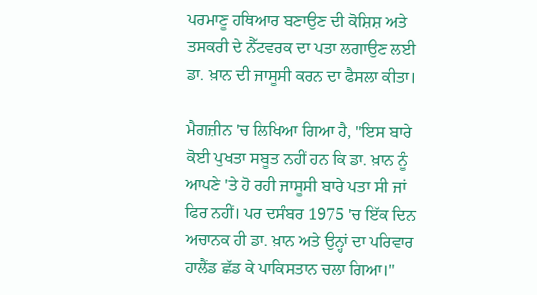ਪਰਮਾਣੂ ਹਥਿਆਰ ਬਣਾਉਣ ਦੀ ਕੋਸ਼ਿਸ਼ ਅਤੇ ਤਸਕਰੀ ਦੇ ਨੈੱਟਵਰਕ ਦਾ ਪਤਾ ਲਗਾਉਣ ਲਈ ਡਾ. ਖ਼ਾਨ ਦੀ ਜਾਸੂਸੀ ਕਰਨ ਦਾ ਫੈਸਲਾ ਕੀਤਾ।

ਮੈਗਜ਼ੀਨ 'ਚ ਲਿਖਿਆ ਗਿਆ ਹੈ, "ਇਸ ਬਾਰੇ ਕੋਈ ਪੁਖਤਾ ਸਬੂਤ ਨਹੀਂ ਹਨ ਕਿ ਡਾ. ਖ਼ਾਨ ਨੂੰ ਆਪਣੇ 'ਤੇ ਹੋ ਰਹੀ ਜਾਸੂਸੀ ਬਾਰੇ ਪਤਾ ਸੀ ਜਾਂ ਫਿਰ ਨਹੀਂ। ਪਰ ਦਸੰਬਰ 1975 'ਚ ਇੱਕ ਦਿਨ ਅਚਾਨਕ ਹੀ ਡਾ. ਖ਼ਾਨ ਅਤੇ ਉਨ੍ਹਾਂ ਦਾ ਪਰਿਵਾਰ ਹਾਲੈਂਡ ਛੱਡ ਕੇ ਪਾਕਿਸਤਾਨ ਚਲਾ ਗਿਆ।"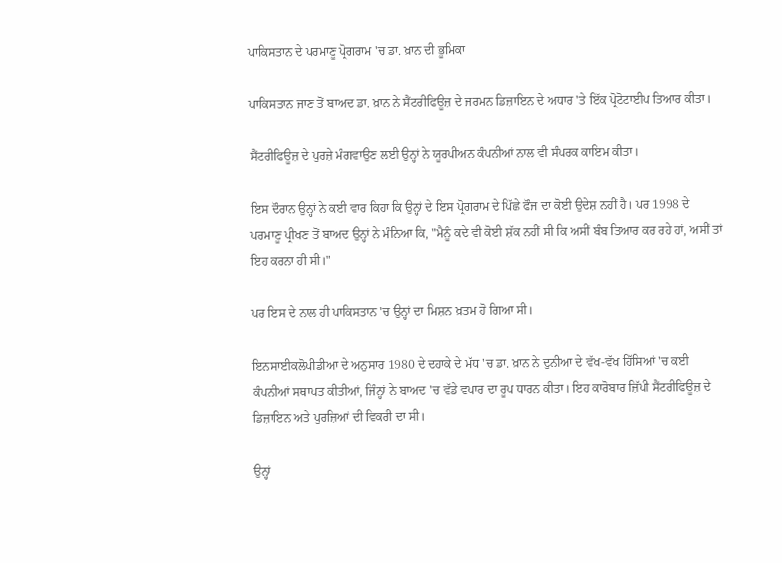ਪਾਕਿਸਤਾਨ ਦੇ ਪਰਮਾਣੂ ਪ੍ਰੋਗਰਾਮ 'ਚ ਡਾ. ਖ਼ਾਨ ਦੀ ਭੂਮਿਕਾ

ਪਾਕਿਸਤਾਨ ਜਾਣ ਤੋਂ ਬਾਅਦ ਡਾ. ਖ਼ਾਨ ਨੇ ਸੈਂਟਰੀਫਿਊਜ਼ ਦੇ ਜਰਮਨ ਡਿਜ਼ਾਇਨ ਦੇ ਅਧਾਰ 'ਤੇ ਇੱਕ ਪ੍ਰੋਟੋਟਾਈਪ ਤਿਆਰ ਕੀਤਾ।

ਸੈਂਟਰੀਫਿਊਜ਼ ਦੇ ਪੁਰਜ਼ੇ ਮੰਗਵਾਉਣ ਲਈ ਉਨ੍ਹਾਂ ਨੇ ਯੂਰਪੀਅਨ ਕੰਪਨੀਆਂ ਨਾਲ ਵੀ ਸੰਪਰਕ ਕਾਇਮ ਕੀਤਾ।

ਇਸ ਦੌਰਾਨ ਉਨ੍ਹਾਂ ਨੇ ਕਈ ਵਾਰ ਕਿਹਾ ਕਿ ਉਨ੍ਹਾਂ ਦੇ ਇਸ ਪ੍ਰੋਗਰਾਮ ਦੇ ਪਿੱਛੇ ਫੌਜ ਦਾ ਕੋਈ ਉਦੇਸ਼ ਨਹੀਂ ਹੈ। ਪਰ 1998 ਦੇ ਪਰਮਾਣੂ ਪ੍ਰੀਖਣ ਤੋਂ ਬਾਅਦ ਉਨ੍ਹਾਂ ਨੇ ਮੰਨਿਆ ਕਿ, "ਮੈਨੂੰ ਕਦੇ ਵੀ ਕੋਈ ਸ਼ੱਕ ਨਹੀਂ ਸੀ ਕਿ ਅਸੀਂ ਬੰਬ ਤਿਆਰ ਕਰ ਰਹੇ ਹਾਂ, ਅਸੀਂ ਤਾਂ ਇਹ ਕਰਨਾ ਹੀ ਸੀ।"

ਪਰ ਇਸ ਦੇ ਨਾਲ ਹੀ ਪਾਕਿਸਤਾਨ 'ਚ ਉਨ੍ਹਾਂ ਦਾ ਮਿਸ਼ਨ ਖ਼ਤਮ ਹੋ ਗਿਆ ਸੀ।

ਇਨਸਾਈਕਲੋਪੀਡੀਆ ਦੇ ਅਨੁਸਾਰ 1980 ਦੇ ਦਹਾਕੇ ਦੇ ਮੱਧ 'ਚ ਡਾ. ਖ਼ਾਨ ਨੇ ਦੁਨੀਆ ਦੇ ਵੱਖ-ਵੱਖ ਹਿੱਸਿਆਂ 'ਚ ਕਈ ਕੰਪਨੀਆਂ ਸਥਾਪਤ ਕੀਤੀਆਂ, ਜਿੰਨ੍ਹਾਂ ਨੇ ਬਾਅਦ 'ਚ ਵੱਡੇ ਵਪਾਰ ਦਾ ਰੂਪ ਧਾਰਨ ਕੀਤਾ। ਇਹ ਕਾਰੋਬਾਰ ਜ਼ਿੱਪੀ ਸੈਂਟਰੀਫਿਊਜ਼ ਦੇ ਡਿਜ਼ਾਇਨ ਅਤੇ ਪੁਰਜ਼ਿਆਂ ਦੀ ਵਿਕਰੀ ਦਾ ਸੀ।

ਉਨ੍ਹਾਂ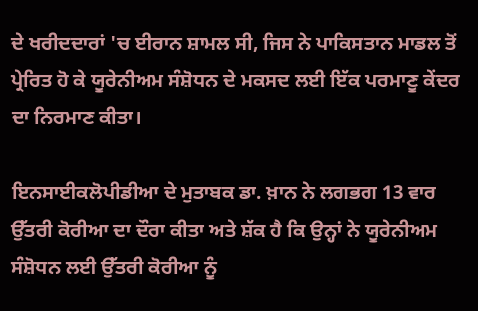ਦੇ ਖਰੀਦਦਾਰਾਂ 'ਚ ਈਰਾਨ ਸ਼ਾਮਲ ਸੀ, ਜਿਸ ਨੇ ਪਾਕਿਸਤਾਨ ਮਾਡਲ ਤੋਂ ਪ੍ਰੇਰਿਤ ਹੋ ਕੇ ਯੂਰੇਨੀਅਮ ਸੰਸ਼ੋਧਨ ਦੇ ਮਕਸਦ ਲਈ ਇੱਕ ਪਰਮਾਣੂ ਕੇਂਦਰ ਦਾ ਨਿਰਮਾਣ ਕੀਤਾ।

ਇਨਸਾਈਕਲੋਪੀਡੀਆ ਦੇ ਮੁਤਾਬਕ ਡਾ. ਖ਼ਾਨ ਨੇ ਲਗਭਗ 13 ਵਾਰ ਉੱਤਰੀ ਕੋਰੀਆ ਦਾ ਦੌਰਾ ਕੀਤਾ ਅਤੇ ਸ਼ੱਕ ਹੈ ਕਿ ਉਨ੍ਹਾਂ ਨੇ ਯੂਰੇਨੀਅਮ ਸੰਸ਼ੋਧਨ ਲਈ ਉੱਤਰੀ ਕੋਰੀਆ ਨੂੰ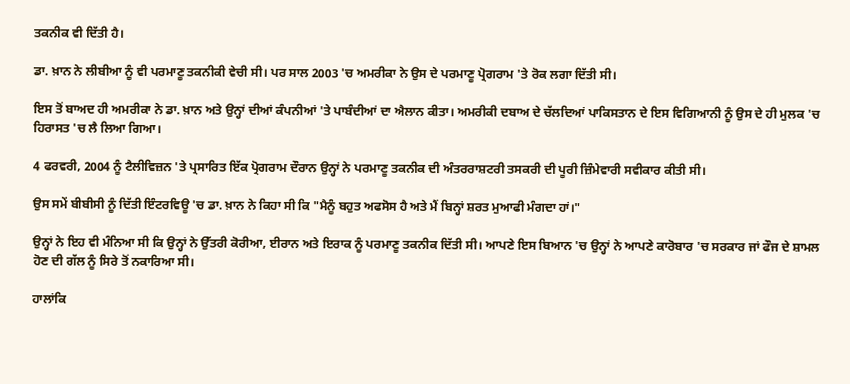ਤਕਨੀਕ ਵੀ ਦਿੱਤੀ ਹੈ।

ਡਾ. ਖ਼ਾਨ ਨੇ ਲੀਬੀਆ ਨੂੰ ਵੀ ਪਰਮਾਣੂ ਤਕਨੀਕੀ ਵੇਚੀ ਸੀ। ਪਰ ਸਾਲ 2003 'ਚ ਅਮਰੀਕਾ ਨੇ ਉਸ ਦੇ ਪਰਮਾਣੂ ਪ੍ਰੋਗਰਾਮ 'ਤੇ ਰੋਕ ਲਗਾ ਦਿੱਤੀ ਸੀ।

ਇਸ ਤੋਂ ਬਾਅਦ ਹੀ ਅਮਰੀਕਾ ਨੇ ਡਾ. ਖ਼ਾਨ ਅਤੇ ਉਨ੍ਹਾਂ ਦੀਆਂ ਕੰਪਨੀਆਂ 'ਤੇ ਪਾਬੰਦੀਆਂ ਦਾ ਐਲਾਨ ਕੀਤਾ। ਅਮਰੀਕੀ ਦਬਾਅ ਦੇ ਚੱਲਦਿਆਂ ਪਾਕਿਸਤਾਨ ਦੇ ਇਸ ਵਿਗਿਆਨੀ ਨੂੰ ਉਸ ਦੇ ਹੀ ਮੁਲਕ 'ਚ ਹਿਰਾਸਤ 'ਚ ਲੈ ਲਿਆ ਗਿਆ।

4 ਫਰਵਰੀ, 2004 ਨੂੰ ਟੈਲੀਵਿਜ਼ਨ 'ਤੇ ਪ੍ਰਸਾਰਿਤ ਇੱਕ ਪ੍ਰੋਗਰਾਮ ਦੌਰਾਨ ਉਨ੍ਹਾਂ ਨੇ ਪਰਮਾਣੂ ਤਕਨੀਕ ਦੀ ਅੰਤਰਰਾਸ਼ਟਰੀ ਤਸਕਰੀ ਦੀ ਪੂਰੀ ਜ਼ਿੰਮੇਵਾਰੀ ਸਵੀਕਾਰ ਕੀਤੀ ਸੀ।

ਉਸ ਸਮੇਂ ਬੀਬੀਸੀ ਨੂੰ ਦਿੱਤੀ ਇੰਟਰਵਿਊ 'ਚ ਡਾ. ਖ਼ਾਨ ਨੇ ਕਿਹਾ ਸੀ ਕਿ "ਮੈਨੂੰ ਬਹੁਤ ਅਫਸੋਸ ਹੈ ਅਤੇ ਮੈਂ ਬਿਨ੍ਹਾਂ ਸ਼ਰਤ ਮੁਆਫੀ ਮੰਗਦਾ ਹਾਂ।"

ਉਨ੍ਹਾਂ ਨੇ ਇਹ ਵੀ ਮੰਨਿਆ ਸੀ ਕਿ ਉਨ੍ਹਾਂ ਨੇ ਉੱਤਰੀ ਕੋਰੀਆ, ਈਰਾਨ ਅਤੇ ਇਰਾਕ ਨੂੰ ਪਰਮਾਣੂ ਤਕਨੀਕ ਦਿੱਤੀ ਸੀ। ਆਪਣੇ ਇਸ ਬਿਆਨ 'ਚ ਉਨ੍ਹਾਂ ਨੇ ਆਪਣੇ ਕਾਰੋਬਾਰ 'ਚ ਸਰਕਾਰ ਜਾਂ ਫੌਜ ਦੇ ਸ਼ਾਮਲ ਹੋਣ ਦੀ ਗੱਲ ਨੂੰ ਸਿਰੇ ਤੋਂ ਨਕਾਰਿਆ ਸੀ।

ਹਾਲਾਂਕਿ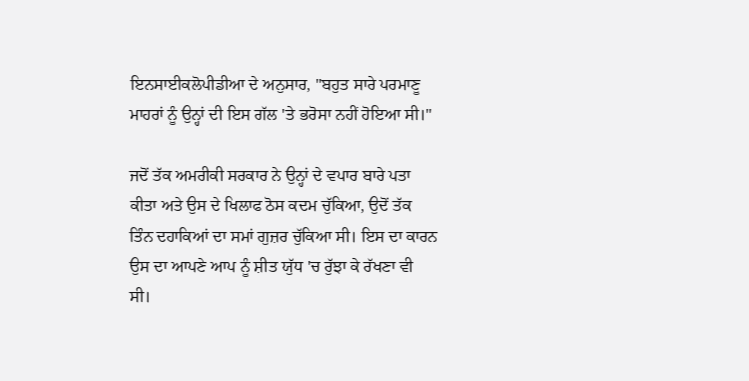ਇਨਸਾਈਕਲੋਪੀਡੀਆ ਦੇ ਅਨੁਸਾਰ, "ਬਹੁਤ ਸਾਰੇ ਪਰਮਾਣੂ ਮਾਹਰਾਂ ਨੂੰ ਉਨ੍ਹਾਂ ਦੀ ਇਸ ਗੱਲ 'ਤੇ ਭਰੋਸਾ ਨਹੀਂ ਹੋਇਆ ਸੀ।"

ਜਦੋਂ ਤੱਕ ਅਮਰੀਕੀ ਸਰਕਾਰ ਨੇ ਉਨ੍ਹਾਂ ਦੇ ਵਪਾਰ ਬਾਰੇ ਪਤਾ ਕੀਤਾ ਅਤੇ ਉਸ ਦੇ ਖਿਲਾਫ ਠੋਸ ਕਦਮ ਚੁੱਕਿਆ, ਉਦੋਂ ਤੱਕ ਤਿੰਨ ਦਹਾਕਿਆਂ ਦਾ ਸਮਾਂ ਗੁਜ਼ਰ ਚੁੱਕਿਆ ਸੀ। ਇਸ ਦਾ ਕਾਰਨ ਉਸ ਦਾ ਆਪਣੇ ਆਪ ਨੂੰ ਸ਼ੀਤ ਯੁੱਧ 'ਚ ਰੁੱਝਾ ਕੇ ਰੱਖਣਾ ਵੀ ਸੀ।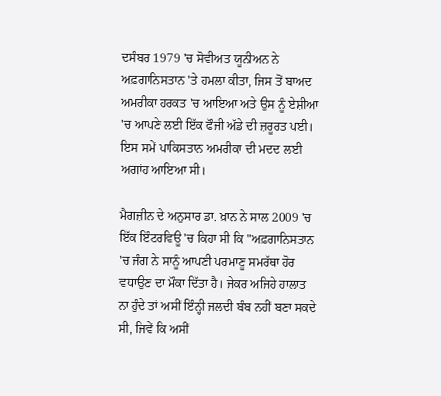ਦਸੰਬਰ 1979 'ਚ ਸੋਵੀਅਤ ਯੂਨੀਅਨ ਨੇ ਅਫ਼ਗਾਨਿਸਤਾਨ 'ਤੇ ਹਮਲਾ ਕੀਤਾ, ਜਿਸ ਤੋਂ ਬਾਅਦ ਅਮਰੀਕਾ ਹਰਕਤ 'ਚ ਆਇਆ ਅਤੇ ਉਸ ਨੂੰ ਏਸ਼ੀਆ 'ਚ ਆਪਣੇ ਲਈ ਇੱਕ ਫੌਜੀ ਅੱਡੇ ਦੀ ਜ਼ਰੂਰਤ ਪਈ। ਇਸ ਸਮੇਂ ਪਾਕਿਸਤਾਨ ਅਮਰੀਕਾ ਦੀ ਮਦਦ ਲਈ ਅਗਾਂਹ ਆਇਆ ਸੀ।

ਮੈਗਜ਼ੀਨ ਦੇ ਅਨੁਸਾਰ ਡਾ. ਖ਼ਾਨ ਨੇ ਸਾਲ 2009 'ਚ ਇੱਕ ਇੰਟਰਵਿਊ 'ਚ ਕਿਹਾ ਸੀ ਕਿ "ਅਫ਼ਗਾਨਿਸਤਾਨ 'ਚ ਜੰਗ ਨੇ ਸਾਨੂੰ ਆਪਣੀ ਪਰਮਾਣੂ ਸਮਰੱਥਾ ਹੋਰ ਵਧਾਉਣ ਦਾ ਮੌਕਾ ਦਿੱਤਾ ਹੈ। ਜੇਕਰ ਅਜਿਹੇ ਹਾਲਾਤ ਨਾ ਹੁੰਦੇ ਤਾਂ ਅਸੀਂ ਇੰਨ੍ਹੀ ਜਲਦੀ ਬੰਬ ਨਹੀਂ ਬਣਾ ਸਕਦੇ ਸੀ, ਜਿਵੇਂ ਕਿ ਅਸੀਂ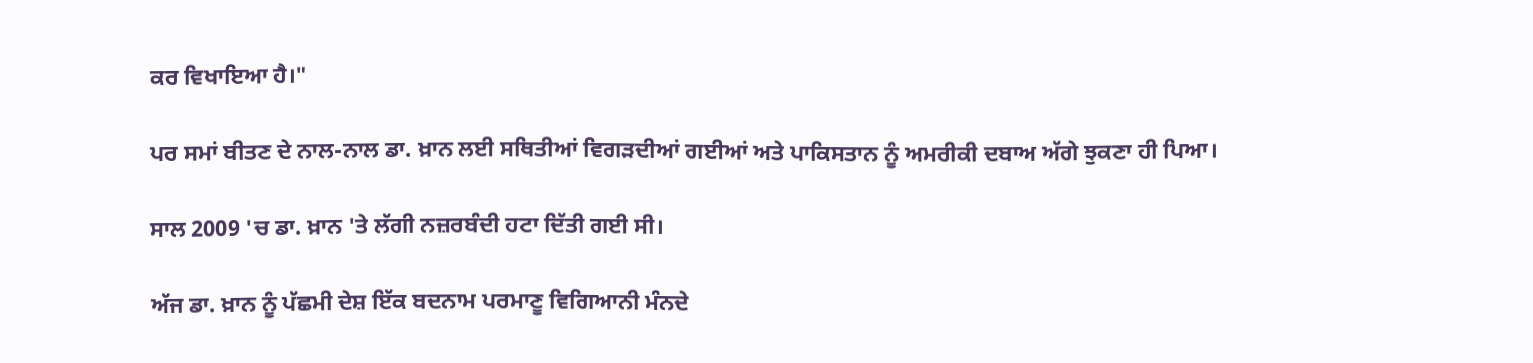ਕਰ ਵਿਖਾਇਆ ਹੈ।"

ਪਰ ਸਮਾਂ ਬੀਤਣ ਦੇ ਨਾਲ-ਨਾਲ ਡਾ. ਖ਼ਾਨ ਲਈ ਸਥਿਤੀਆਂ ਵਿਗੜਦੀਆਂ ਗਈਆਂ ਅਤੇ ਪਾਕਿਸਤਾਨ ਨੂੰ ਅਮਰੀਕੀ ਦਬਾਅ ਅੱਗੇ ਝੁਕਣਾ ਹੀ ਪਿਆ।

ਸਾਲ 2009 'ਚ ਡਾ. ਖ਼ਾਨ 'ਤੇ ਲੱਗੀ ਨਜ਼ਰਬੰਦੀ ਹਟਾ ਦਿੱਤੀ ਗਈ ਸੀ।

ਅੱਜ ਡਾ. ਖ਼ਾਨ ਨੂੰ ਪੱਛਮੀ ਦੇਸ਼ ਇੱਕ ਬਦਨਾਮ ਪਰਮਾਣੂ ਵਿਗਿਆਨੀ ਮੰਨਦੇ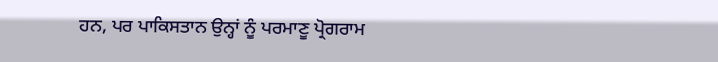ਹਨ, ਪਰ ਪਾਕਿਸਤਾਨ ਉਨ੍ਹਾਂ ਨੂੰ ਪਰਮਾਣੂ ਪ੍ਰੋਗਰਾਮ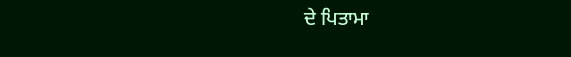ਦੇ ਪਿਤਾਮਾ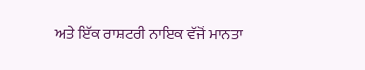ਅਤੇ ਇੱਕ ਰਾਸ਼ਟਰੀ ਨਾਇਕ ਵੱਜੋਂ ਮਾਨਤਾ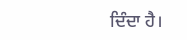ਦਿੰਦਾ ਹੈ।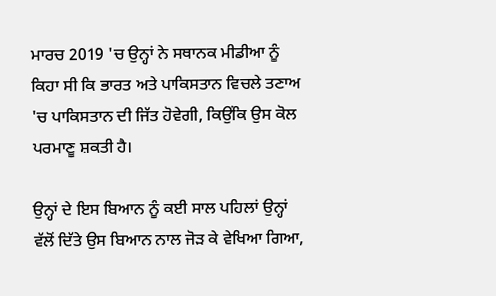ਮਾਰਚ 2019 'ਚ ਉਨ੍ਹਾਂ ਨੇ ਸਥਾਨਕ ਮੀਡੀਆ ਨੂੰ ਕਿਹਾ ਸੀ ਕਿ ਭਾਰਤ ਅਤੇ ਪਾਕਿਸਤਾਨ ਵਿਚਲੇ ਤਣਾਅ 'ਚ ਪਾਕਿਸਤਾਨ ਦੀ ਜਿੱਤ ਹੋਵੇਗੀ, ਕਿਉਂਕਿ ਉਸ ਕੋਲ ਪਰਮਾਣੂ ਸ਼ਕਤੀ ਹੈ।

ਉਨ੍ਹਾਂ ਦੇ ਇਸ ਬਿਆਨ ਨੂੰ ਕਈ ਸਾਲ ਪਹਿਲਾਂ ਉਨ੍ਹਾਂ ਵੱਲੋਂ ਦਿੱਤੇ ਉਸ ਬਿਆਨ ਨਾਲ ਜੋੜ ਕੇ ਵੇਖਿਆ ਗਿਆ,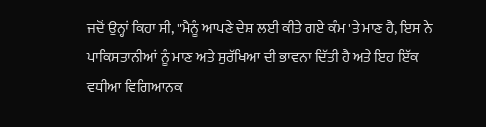ਜਦੋਂ ਉਨ੍ਹਾਂ ਕਿਹਾ ਸੀ, "ਮੈਨੂੰ ਆਪਣੇ ਦੇਸ਼ ਲਈ ਕੀਤੇ ਗਏ ਕੰਮ 'ਤੇ ਮਾਣ ਹੈ, ਇਸ ਨੇ ਪਾਕਿਸਤਾਨੀਆਂ ਨੂੰ ਮਾਣ ਅਤੇ ਸੁਰੱਖਿਆ ਦੀ ਭਾਵਨਾ ਦਿੱਤੀ ਹੈ ਅਤੇ ਇਹ ਇੱਕ ਵਧੀਆ ਵਿਗਿਆਨਕ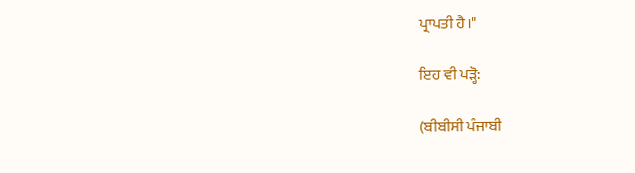ਪ੍ਰਾਪਤੀ ਹੈ।"

ਇਹ ਵੀ ਪੜ੍ਹੋ:

(ਬੀਬੀਸੀ ਪੰਜਾਬੀ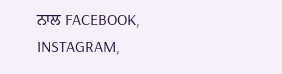ਨਾਲ FACEBOOK, INSTAGRAM,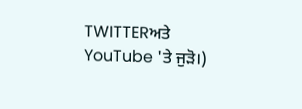TWITTERਅਤੇ YouTube 'ਤੇ ਜੁੜੋ।)